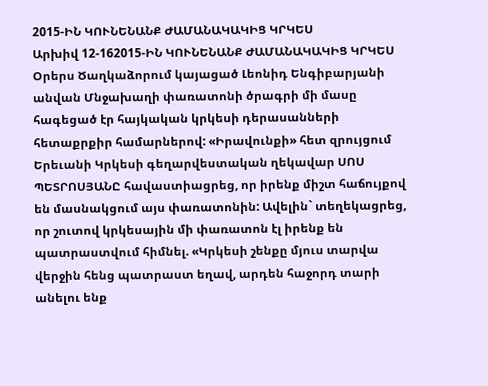2015-ԻՆ ԿՈՒՆԵՆԱՆՔ ԺԱՄԱՆԱԿԱԿԻՑ ԿՐԿԵՍ
Արխիվ 12-162015-ԻՆ ԿՈՒՆԵՆԱՆՔ ԺԱՄԱՆԱԿԱԿԻՑ ԿՐԿԵՍ
Օրերս Ծաղկաձորում կայացած Լեոնիդ Ենգիբարյանի անվան Մնջախաղի փառատոնի ծրագրի մի մասը հագեցած էր հայկական կրկեսի դերասանների հետաքրքիր համարներով: «Իրավունքի» հետ զրույցում Երեւանի Կրկեսի գեղարվեստական ղեկավար ՍՈՍ ՊԵՏՐՈՍՅԱՆԸ հավաստիացրեց, որ իրենք միշտ հաճույքով են մասնակցում այս փառատոնին: Ավելին` տեղեկացրեց, որ շուտով կրկեսային մի փառատոն էլ իրենք են պատրաստվում հիմնել. «Կրկեսի շենքը մյուս տարվա վերջին հենց պատրաստ եղավ, արդեն հաջորդ տարի անելու ենք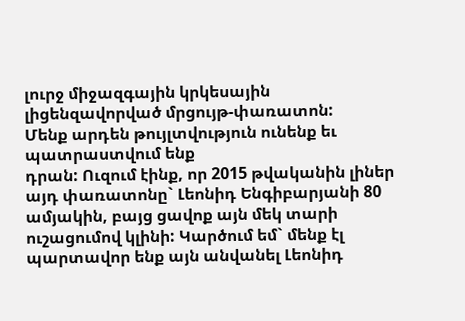լուրջ միջազգային կրկեսային լիցենզավորված մրցույթ-փառատոն:
Մենք արդեն թույլտվություն ունենք եւ պատրաստվում ենք
դրան: Ուզում էինք, որ 2015 թվականին լիներ այդ փառատոնը` Լեոնիդ Ենգիբարյանի 80 ամյակին, բայց ցավոք այն մեկ տարի ուշացումով կլինի: Կարծում եմ` մենք էլ պարտավոր ենք այն անվանել Լեոնիդ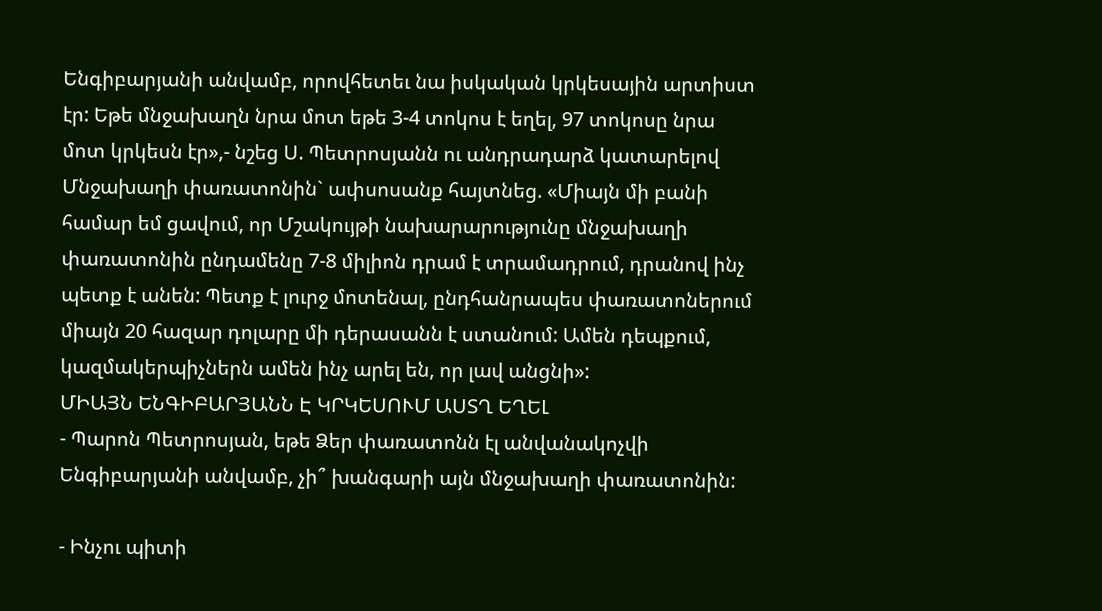Ենգիբարյանի անվամբ, որովհետեւ նա իսկական կրկեսային արտիստ էր: Եթե մնջախաղն նրա մոտ եթե 3-4 տոկոս է եղել, 97 տոկոսը նրա մոտ կրկեսն էր»,- նշեց Ս. Պետրոսյանն ու անդրադարձ կատարելով Մնջախաղի փառատոնին` ափսոսանք հայտնեց. «Միայն մի բանի համար եմ ցավում, որ Մշակույթի նախարարությունը մնջախաղի փառատոնին ընդամենը 7-8 միլիոն դրամ է տրամադրում, դրանով ինչ պետք է անեն: Պետք է լուրջ մոտենալ, ընդհանրապես փառատոներում միայն 20 հազար դոլարը մի դերասանն է ստանում: Ամեն դեպքում, կազմակերպիչներն ամեն ինչ արել են, որ լավ անցնի»:
ՄԻԱՅՆ ԵՆԳԻԲԱՐՅԱՆՆ Է ԿՐԿԵՍՈՒՄ ԱՍՏՂ ԵՂԵԼ
- Պարոն Պետրոսյան, եթե Ձեր փառատոնն էլ անվանակոչվի Ենգիբարյանի անվամբ, չի՞ խանգարի այն մնջախաղի փառատոնին:

- Ինչու պիտի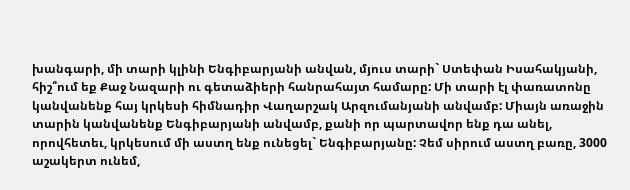խանգարի, մի տարի կլինի Ենգիբարյանի անվան, մյուս տարի` Ստեփան Իսահակյանի, հիշ՞ում եք Քաջ Նազարի ու գետաձիերի հանրահայտ համարը: Մի տարի էլ փառատոնը կանվանենք հայ կրկեսի հիմնադիր Վաղարշակ Արզումանյանի անվամբ: Միայն առաջին տարին կանվանենք Ենգիբարյանի անվամբ, քանի որ պարտավոր ենք դա անել, որովհետեւ, կրկեսում մի աստղ ենք ունեցել` Ենգիբարյանը: Չեմ սիրում աստղ բառը, 3000 աշակերտ ունեմ,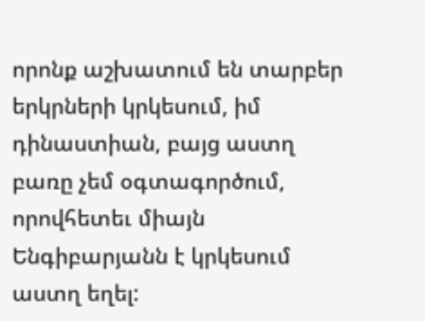որոնք աշխատում են տարբեր երկրների կրկեսում, իմ դինաստիան, բայց աստղ բառը չեմ օգտագործում, որովհետեւ միայն Ենգիբարյանն է կրկեսում աստղ եղել: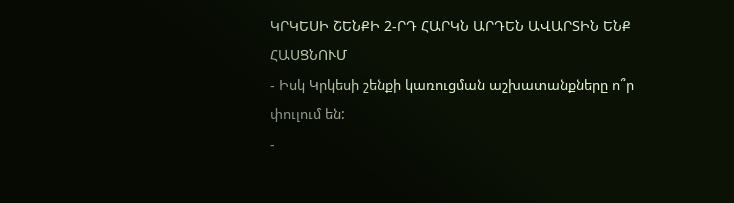ԿՐԿԵՍԻ ՇԵՆՔԻ 2-ՐԴ ՀԱՐԿՆ ԱՐԴԵՆ ԱՎԱՐՏԻՆ ԵՆՔ ՀԱՍՑՆՈՒՄ
- Իսկ Կրկեսի շենքի կառուցման աշխատանքները ո՞ր փուլում են:
-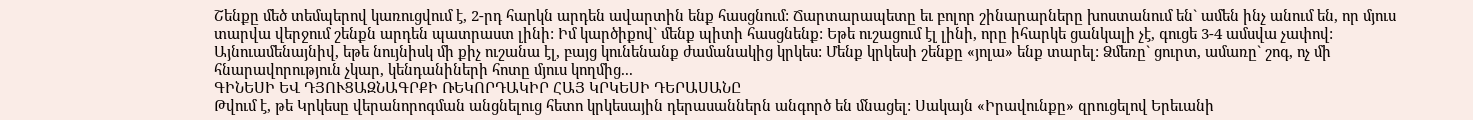Շենքը մեծ տեմպերով կառուցվում է, 2-րդ հարկն արդեն ավարտին ենք հասցնում: Ճարտարապետը եւ բոլոր շինարարները խոստանում են` ամեն ինչ անում են, որ մյուս տարվա վերջում շենքն արդեն պատրաստ լինի: Իմ կարծիքով` մենք պիտի հասցնենք: Եթե ուշացում էլ լինի, որը իհարկե ցանկալի չէ, գուցե 3-4 ամսվա չափով: Այնուամենայնիվ, եթե նույնիսկ մի քիչ ուշանա էլ, բայց կունենանք ժամանակից կրկես: Մենք կրկեսի շենքը «յոլա» ենք տարել: Ձմեռը` ցուրտ, ամառը` շոգ, ոչ մի հնարավորություն չկար, կենդանիների հոտը մյուս կողմից...
ԳԻՆԵՍԻ ԵՎ ԴՅՈՒՑԱԶՆԱԳՐՔԻ ՌԵԿՈՐԴԱԿԻՐ ՀԱՅ ԿՐԿԵՍԻ ԴԵՐԱՍԱՆԸ
Թվում է, թե Կրկեսը վերանորոգման անցնելուց հետո կրկեսային դերասաններն անգործ են մնացել: Սակայն «Իրավունքը» զրուցելով Երեւանի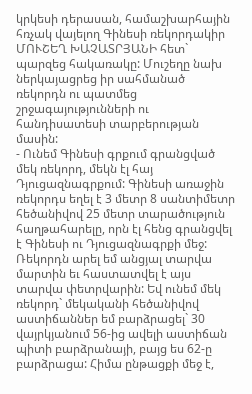կրկեսի դերասան, համաշխարհային հռչակ վայելող Գինեսի ռեկորդակիր ՄՈՒՇԵՂ ԽԱՉԱՏՐՅԱՆԻ հետ` պարզեց հակառակը: Մուշեղը նախ ներկայացրեց իր սահմանած ռեկորդն ու պատմեց շրջագայությունների ու հանդիսատեսի տարբերության մասին:
- Ունեմ Գինեսի գրքում գրանցված մեկ ռեկորդ, մեկն էլ հայ Դյուցազնագրքում: Գինեսի առաջին ռեկորդս եղել է 3 մետր 8 սանտիմետր հեծանիվով 25 մետր տարածություն հաղթահարելը, որն էլ հենց գրանցվել է Գինեսի ու Դյուցազնագրքի մեջ: Ռեկորդն արել եմ անցյալ տարվա մարտին եւ հաստատվել է այս տարվա փետրվարին: Եվ ունեմ մեկ ռեկորդ` մեկականի հեծանիվով աստիճաններ եմ բարձրացել` 30 վայրկյանում 56-ից ավելի աստիճան պիտի բարձրանայի, բայց ես 62-ը բարձրացա: Հիմա ընթացքի մեջ է,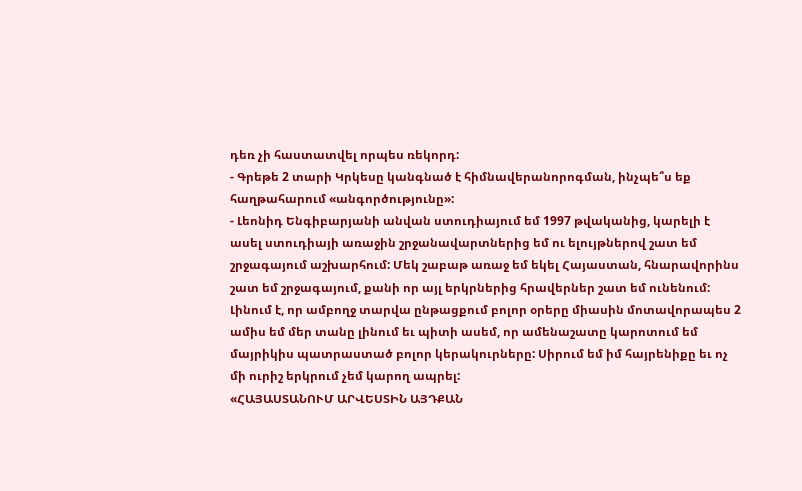դեռ չի հաստատվել որպես ռեկորդ:
- Գրեթե 2 տարի Կրկեսը կանգնած է հիմնավերանորոգման, ինչպե՞ս եք հաղթահարում «անգործությունը»:
- Լեոնիդ Ենգիբարյանի անվան ստուդիայում եմ 1997 թվականից, կարելի է ասել ստուդիայի առաջին շրջանավարտներից եմ ու ելույթներով շատ եմ շրջագայում աշխարհում: Մեկ շաբաթ առաջ եմ եկել Հայաստան, հնարավորինս շատ եմ շրջագայում, քանի որ այլ երկրներից հրավերներ շատ եմ ունենում: Լինում է, որ ամբողջ տարվա ընթացքում բոլոր օրերը միասին մոտավորապես 2 ամիս եմ մեր տանը լինում եւ պիտի ասեմ, որ ամենաշատը կարոտում եմ մայրիկիս պատրաստած բոլոր կերակուրները: Սիրում եմ իմ հայրենիքը եւ ոչ մի ուրիշ երկրում չեմ կարող ապրել:
«ՀԱՅԱՍՏԱՆՈՒՄ ԱՐՎԵՍՏԻՆ ԱՅԴՔԱՆ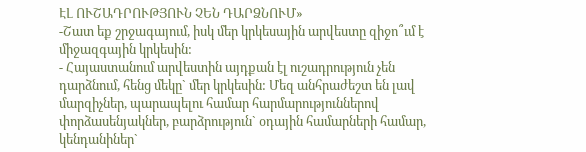ԷԼ ՈՒՇԱԴՐՈՒԹՅՈՒՆ ՉԵՆ ԴԱՐՁՆՈՒՄ»
-Շատ եք շրջագայում, իսկ մեր կրկեսային արվեստը զիջո՞ւմ է միջազգային կրկեսին:
- Հայաստանում արվեստին այդքան էլ ուշադրություն չեն դարձնում, հենց մեկը` մեր կրկեսին: Մեզ անհրաժեշտ են լավ մարզիչներ, պարապելու համար հարմարություններով փորձասենյակներ, բարձրություն` օդային համարների համար, կենդանիներ`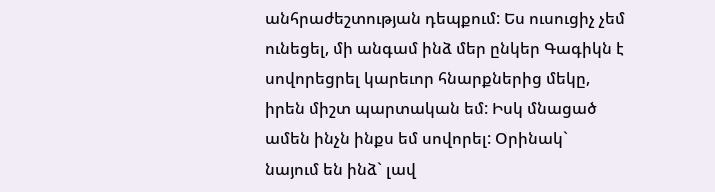անհրաժեշտության դեպքում: Ես ուսուցիչ չեմ ունեցել, մի անգամ ինձ մեր ընկեր Գագիկն է սովորեցրել կարեւոր հնարքներից մեկը, իրեն միշտ պարտական եմ: Իսկ մնացած ամեն ինչն ինքս եմ սովորել: Օրինակ` նայում են ինձ` լավ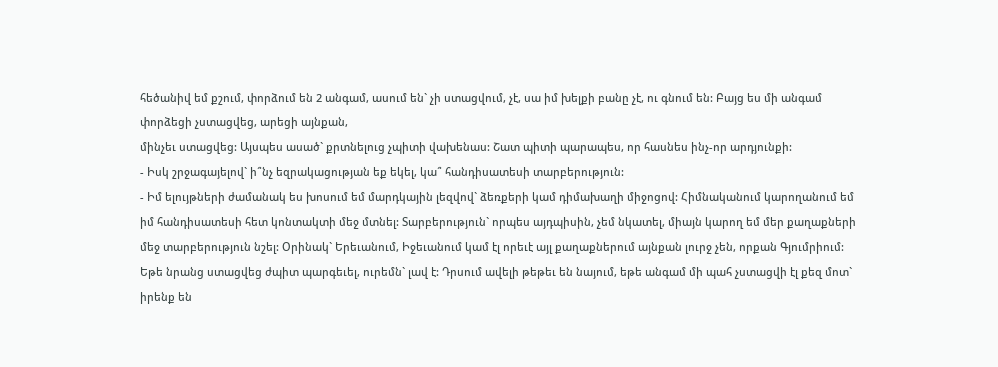հեծանիվ եմ քշում, փորձում են 2 անգամ, ասում են` չի ստացվում, չէ, սա իմ խելքի բանը չէ, ու գնում են: Բայց ես մի անգամ փորձեցի չստացվեց, արեցի այնքան,
մինչեւ ստացվեց: Այսպես ասած` քրտնելուց չպիտի վախենաս: Շատ պիտի պարապես, որ հասնես ինչ-որ արդյունքի:
- Իսկ շրջագայելով` ի՞նչ եզրակացության եք եկել, կա՞ հանդիսատեսի տարբերություն:
- Իմ ելույթների ժամանակ ես խոսում եմ մարդկային լեզվով` ձեռքերի կամ դիմախաղի միջոցով: Հիմնականում կարողանում եմ իմ հանդիսատեսի հետ կոնտակտի մեջ մտնել: Տարբերություն` որպես այդպիսին, չեմ նկատել, միայն կարող եմ մեր քաղաքների մեջ տարբերություն նշել: Օրինակ` Երեւանում, Իջեւանում կամ էլ որեւէ այլ քաղաքներում այնքան լուրջ չեն, որքան Գյումրիում: Եթե նրանց ստացվեց ժպիտ պարգեւել, ուրեմն` լավ է: Դրսում ավելի թեթեւ են նայում, եթե անգամ մի պահ չստացվի էլ քեզ մոտ` իրենք են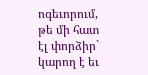ոգեւորում, թե մի հատ էլ փորձիր` կարող է եւ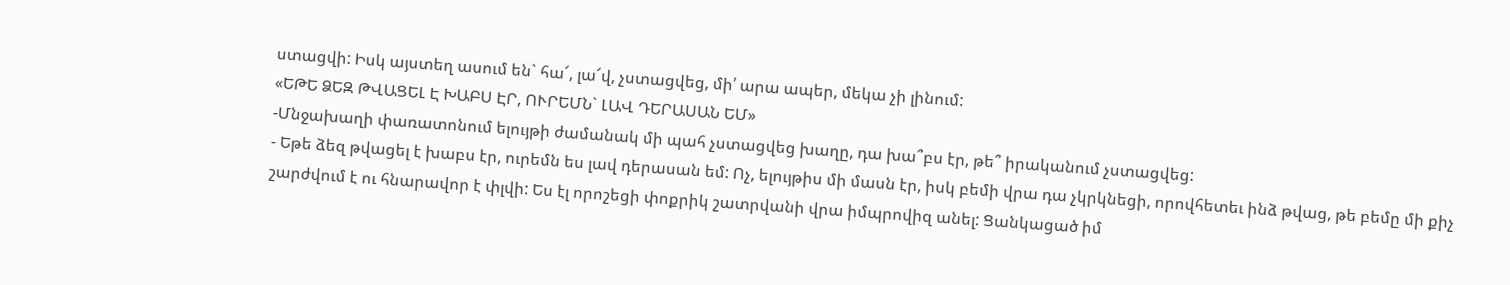ստացվի: Իսկ այստեղ ասում են` հա՜, լա՜վ, չստացվեց, մի՛ արա ապեր, մեկա չի լինում:
«ԵԹԵ ՁԵԶ ԹՎԱՑԵԼ Է ԽԱԲՍ ԷՐ, ՈՒՐԵՄՆ` ԼԱՎ ԴԵՐԱՍԱՆ ԵՄ»
-Մնջախաղի փառատոնում ելույթի ժամանակ մի պահ չստացվեց խաղը, դա խա՞բս էր, թե՞ իրականում չստացվեց:
- Եթե ձեզ թվացել է խաբս էր, ուրեմն ես լավ դերասան եմ: Ոչ, ելույթիս մի մասն էր, իսկ բեմի վրա դա չկրկնեցի, որովհետեւ ինձ թվաց, թե բեմը մի քիչ շարժվում է ու հնարավոր է փլվի: Ես էլ որոշեցի փոքրիկ շատրվանի վրա իմպրովիզ անել: Ցանկացած իմ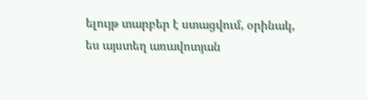ելույթ տարբեր է ստացվում, օրինակ, ես այստեղ առավոտյան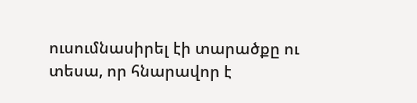ուսումնասիրել էի տարածքը ու տեսա, որ հնարավոր է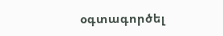օգտագործել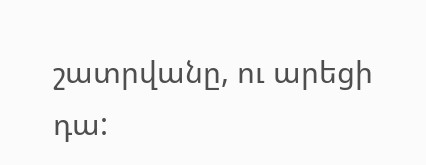շատրվանը, ու արեցի դա: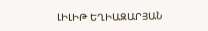ԼԻԼԻԹ ԵՂԻԱԶԱՐՅԱՆ